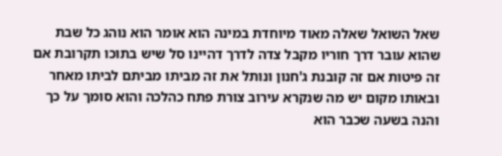שאל השואל שאלה מאוד מיוחדת במינה הוא אומר הוא נוהג כל שבת שהוא עובר דרך חוריו מקבל צדה לדרך דהיינו סל שיש בתוכו תקרובת אם זה פיטות אם זה קובנת ג'חנון ונותל את זה מביתו מביתם לביתו מאחר ובאותו מקום יש מה שנקרא עירוב צורת פתח כהלכה והוא סומך על כך והנה בשעה שכבר הוא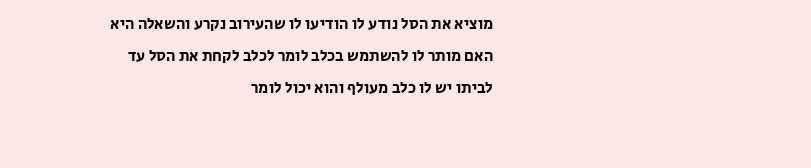מוציא את הסל נודע לו הודיעו לו שהעירוב נקרע והשאלה היא האם מותר לו להשתמש בכלב לומר לכלב לקחת את הסל עד לביתו יש לו כלב מעולף והוא יכול לומר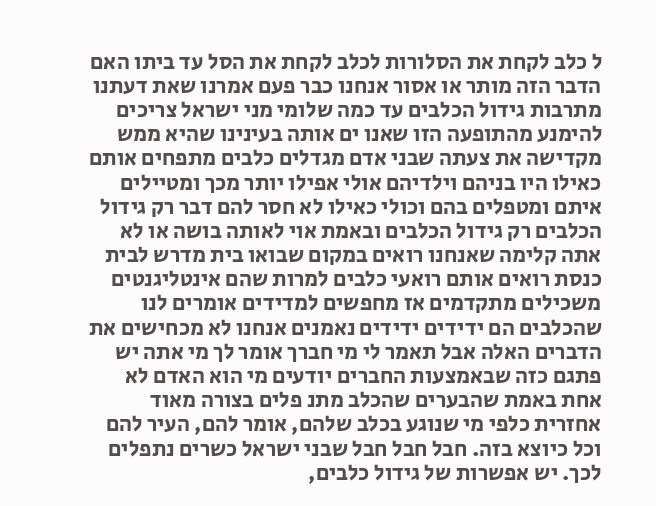ל כלב לקחת את הסלורות לכלב לקחת את הסל עד ביתו האם הדבר הזה מותר או אסור אנחנו כבר פעם אמרנו שאת דעתנו מתרבות גידול הכלבים עד כמה שלומי מני ישראל צריכים להימנע מהתופעה הזו שאנו ים אותה בעינינו שהיא ממש מקדישה את צעתה שבני אדם מגדלים כלבים מתפחים אותם כאילו היו בניהם וילדיהם אולי אפילו יותר מכך ומטיילים איתם ומטפלים בהם וכולי כאילו לא חסר להם דבר רק גידול הכלבים רק גידול הכלבים ובאמת אוי לאותה בושה או לא אתה קלימה שאנחנו רואים במקום שבואו בית מדרש לבית כנסת רואים אותם רואעי כלבים למרות שהם אינטליגנטים משכילים מתקדמים אז מחפשים למדידים אומרים לנו שהכלבים הם ידידים ידידים נאמנים אנחנו לא מכחישים את הדברים האלה אבל תאמר לי מי חברך אומר לך מי אתה יש פתגם כזה שבאמצעות החברים יודעים מי הוא האדם לא אחת באמת שהבערים שהכלב מתנ פלים בצורה מאוד אחזרית כלפי מי שנוגע בכלב שלהם, אומר להם, העיר להם וכל כיוצא בזה. חבל חבל חבל שבני ישראל כשרים נתפלים לכך. יש אפשרות של גידול כלבים,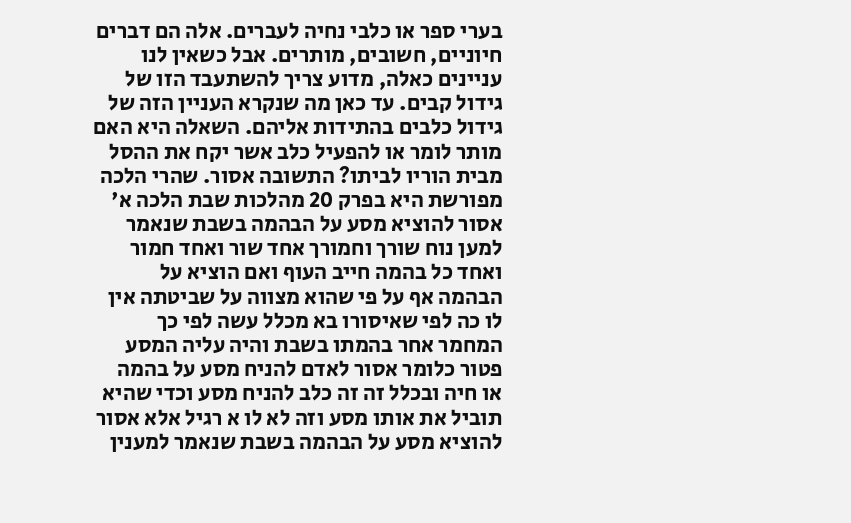בערי ספר או כלבי נחיה לעברים. אלה הם דברים חיוניים, חשובים, מותרים. אבל כשאין לנו עניינים כאלה, מדוע צריך להשתעבד הזו של גידול קבים. עד כאן מה שנקרא העניין הזה של גידול כלבים בהתידות אליהם. השאלה היא האם מותר לומר או להפעיל כלב אשר יקח את ההסל מבית הוריו לביתו? התשובה אסור. שהרי הלכה מפורשת היא בפרק 20 מהלכות שבת הלכה א' אסור להוציא מסע על הבהמה בשבת שנאמר למען נוח שורך וחמורך אחד שור ואחד חמור ואחד כל בהמה חייב העוף ואם הוציא על הבהמה אף על פי שהוא מצווה על שביטתה אין לו כה לפי שאיסורו בא מכלל עשה לפי כך המחמר אחר בהמתו בשבת והיה עליה המסע פטור כלומר אסור לאדם להניח מסע על בהמה או חיה ובכלל זה זה כלב להניח מסע וכדי שהיא תוביל את אותו מסע וזה לא לו א רגיל אלא אסור להוציא מסע על הבהמה בשבת שנאמר למענין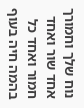נוח שלך וחמורך אחד שור ואחד חמור ואחד כל בהמה חיה בעוף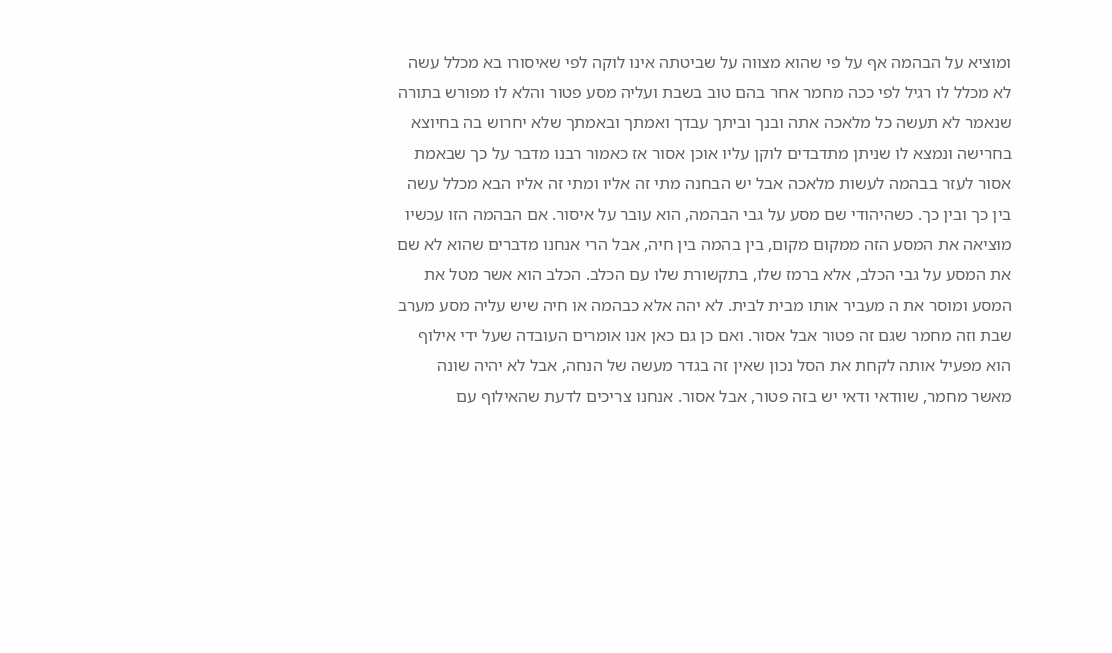ומוציא על הבהמה אף על פי שהוא מצווה על שביטתה אינו לוקה לפי שאיסורו בא מכלל עשה לא מכלל לו רגיל לפי ככה מחמר אחר בהם טוב בשבת ועליה מסע פטור והלא לו מפורש בתורה שנאמר לא תעשה כל מלאכה אתה ובנך וביתך עבדך ואמתך ובאמתך שלא יחרוש בה בחיוצא בחרישה ונמצא לו שניתן מתדבדים לוקן עליו אוכן אסור אז כאמור רבנו מדבר על כך שבאמת אסור לעזר בבהמה לעשות מלאכה אבל יש הבחנה מתי זה אליו ומתי זה אליו הבא מכלל עשה בין כך ובין כך. כשהיהודי שם מסע על גבי הבהמה, הוא עובר על איסור. אם הבהמה הזו עכשיו מוציאה את המסע הזה ממקום מקום, בין בהמה בין חיה, אבל הרי אנחנו מדברים שהוא לא שם את המסע על גבי הכלב, אלא ברמז שלו, בתקשורת שלו עם הכלב. הכלב הוא אשר מטל את המסע ומוסר את ה מעביר אותו מבית לבית. לא יהה אלא כבהמה או חיה שיש עליה מסע מערב שבת וזה מחמר שגם זה פטור אבל אסור. ואם כן גם כאן אנו אומרים העובדה שעל ידי אילוף הוא מפעיל אותה לקחת את הסל נכון שאין זה בגדר מעשה של הנחה, אבל לא יהיה שונה מאשר מחמר, שוודאי ודאי יש בזה פטור, אבל אסור. אנחנו צריכים לדעת שהאילוף עם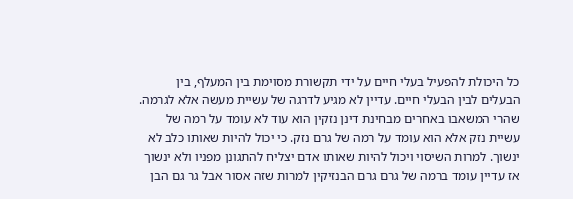כל היכולת להפעיל בעלי חיים על ידי תקשורת מסוימת בין המעלף, בין הבעלים לבין הבעלי חיים. עדיין לא מגיע לדרגה של עשיית מעשה אלא לגרמה. שהרי המשאבו באחרים מבחינת דינן נזקין הוא עוד לא עומד על רמה של עשיית נזק אלא הוא עומד על רמה של גרם נזק. כי יכול להיות שאותו כלב לא ינשוך. למרות השיסוי ויכול להיות שאותו אדם יצליח להתגונן מפניו ולא ינשוך אז עדיין עומד ברמה של גרם גרם הבנזיקין למרות שזה אסור אבל גר גם הבן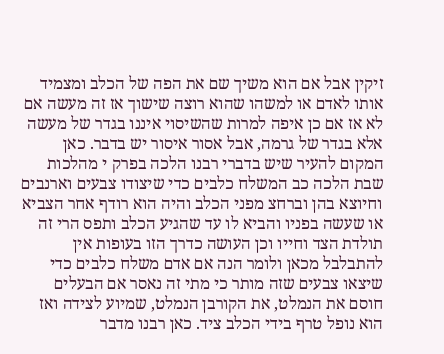זיקין אבל אם הוא משיך שם את הפה של הכלב ומצמיד אותו לאדם או למשהו שהוא רוצה שישוך אז זה מעשה אם לא אז אם כן איפה למרות שהשיסוי איננו בגדר של מעשה אלא בגדר של גרמה, אבל אסור איסור יש בדבר. כאן המקום להעיר שיש בדברי רבנו הלכה בפרק י מהלכות שבת הלכה כב המשלח כלבים כדי שיצודו צבעים וארנבים וחיוצא בהן וברחצ מפני הכלב והיה הוא רודף אחר הצביא או שעשה בפניו והביא לו עד שהגיע הכלב ותפס הרי זה תולדת הצד וחייו וכן העושה כדרך הזו בעופות אין להתבלבל מכאן ולומר הנה אם אדם משלח כלבים כדי שיצאו צבעים שזה מותר כי מתי זה נאסר אם הבעלים חוסם את הנמלט, את הקורבן הנמלט, שמיוע לצידה ואז הוא נופל טרף בידי הכלב ציד. כאן רבנו מדבר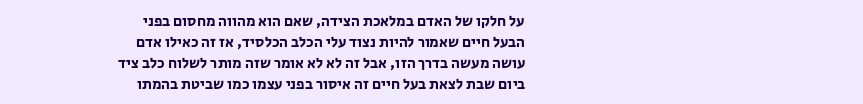על חלקו של האדם במלאכת הצידה, שאם הוא מהווה מחסום בפני הבעל חיים שאמור להיות נצוד עלי הכלב הכלסיד, אז זה כאילו אדם עושה מעשה בדרך הזו, אבל זה לא לא אומר שזה מותר לשלוח כלב ציד ביום שבת לצאת בעל חיים זה איסור בפני עצמו כמו שביטת בהמתו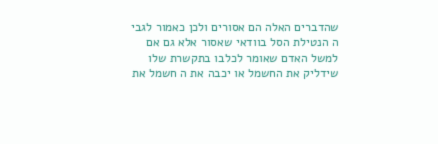שהדברים האלה הם אסורים ולכן כאמור לגבי ה הנטילת הסל בוודאי שאסור אלא גם אם למשל האדם שאומר לכלבו בתקשרת שלו שידליק את החשמל או יכבה את ה חשמל את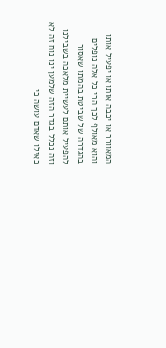המאוורר או יכבה אותו או יפעיל אותו והוא מאולף לכך הרי כל אלה נופלים בהגדרה של שביטת בהמתו שאסור להפעיל אותם לעשיית מלאכה בשבילנו וזה נכלל בגדר הזה שלמען ינו נוח זה לא כאילו שאדם עושה כי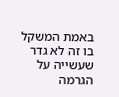באמת המשקל בו זה לא גדר שעשייה על הגרמה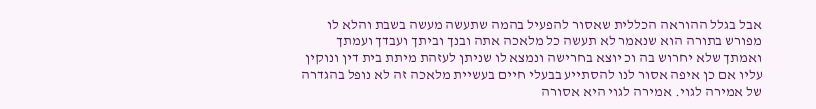אבל בגלל ההוראה הכללית שאסור להפעיל בהמה שתעשה מעשה בשבת והלא לו מפורש בתורה הוא שנאמר לא תעשה כל מלאכה אתה ובנך וביתך ועבדך ועמתך ואמתך שלא יחרוש בה וכ יוצא בחרישה ונמצא לו שניתן לעזהת מיתת בית דין ונוקין עליו אם כן איפה אסור לנו להסתייע בבעלי חיים בעשיית מלאכה זה לא נופל בהגדרה של אמירה לגוי. אמירה לגוי היא אסורה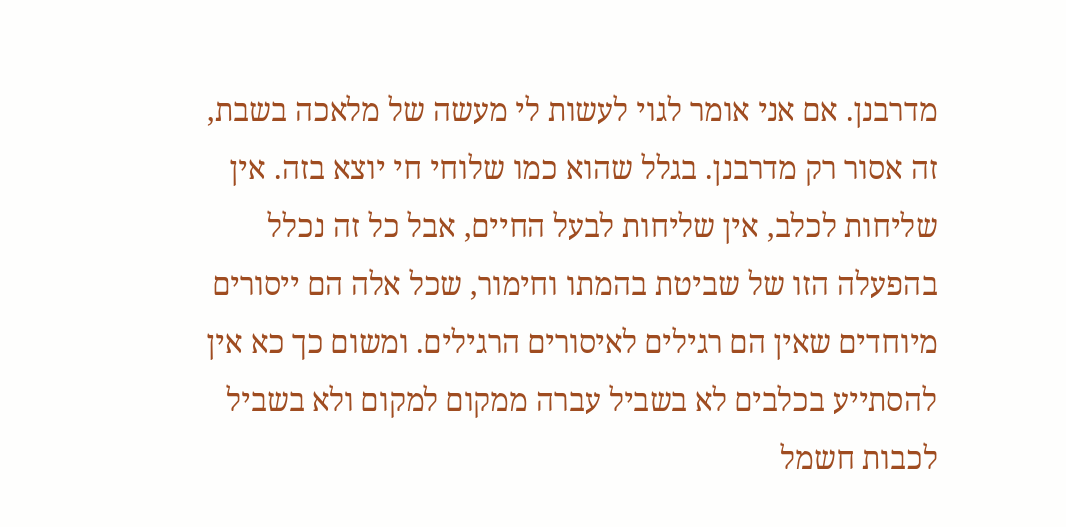מדרבנן. אם אני אומר לגוי לעשות לי מעשה של מלאכה בשבת, זה אסור רק מדרבנן. בגלל שהוא כמו שלוחי חי יוצא בזה. אין שליחות לכלב, אין שליחות לבעל החיים, אבל כל זה נכלל בהפעלה הזו של שביטת בהמתו וחימור, שכל אלה הם ייסורים מיוחדים שאין הם רגילים לאיסורים הרגילים. ומשום כך כא אין להסתייע בכלבים לא בשביל עברה ממקום למקום ולא בשביל לכבות חשמל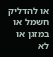או להדליק חשמל או במזגן או לא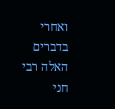ואחרי בדברים האלה רבי חני